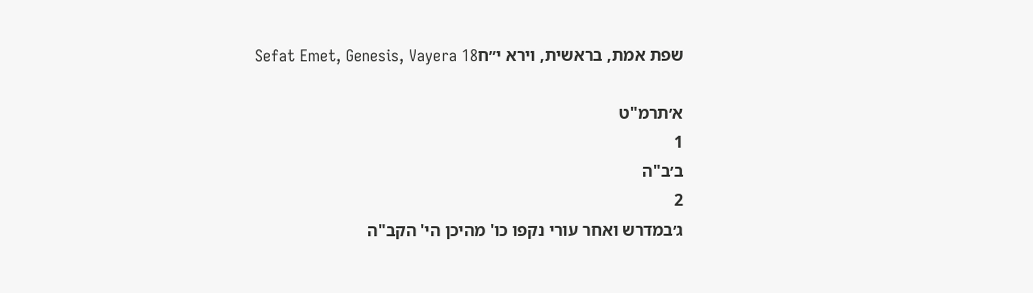שפת אמת, בראשית, וירא י״חSefat Emet, Genesis, Vayera 18

א׳תרמ"ט
1
ב׳ב"ה
2
ג׳במדרש ואחר עורי נקפו כו' מהיכן הי' הקב"ה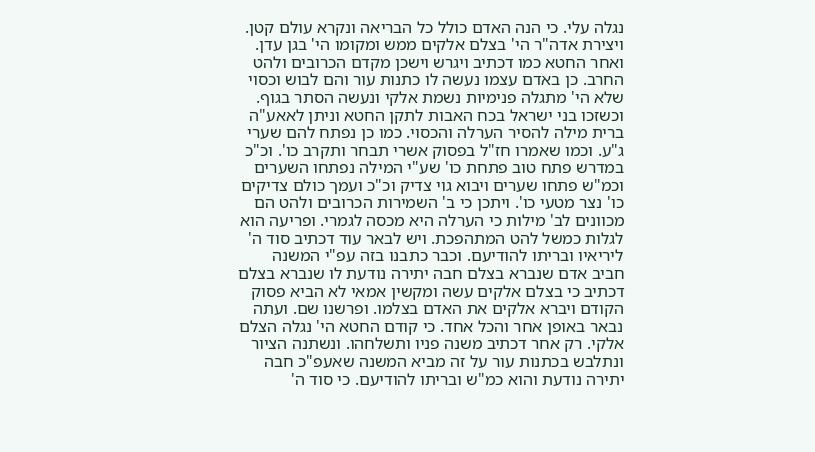נגלה עלי. כי הנה האדם כולל כל הבריאה ונקרא עולם קטן. ויצירת אדה"ר הי' בצלם אלקים ממש ומקומו הי' בגן עדן. ואחר החטא כמו דכתיב ויגרש וישכן מקדם הכרובים ולהט החרב. כן באדם עצמו נעשה לו כתנות עור והם לבוש וכסוי שלא הי' מתגלה פנימיות נשמת אלקי ונעשה הסתר בגוף. וכשזכו בני ישראל בכח האבות לתקן החטא וניתן לאאע"ה ברית מילה להסיר הערלה והכסוי. כמו כן נפתח להם שערי ג"ע. וכמו שאמרו חז"ל בפסוק אשרי תבחר ותקרב כו'. וכ"כ במדרש פתח טוב פתחת כו' שע"י המילה נפתחו השערים וכמ"ש פתחו שערים ויבוא גוי צדיק וכ"כ ועמך כולם צדיקים כו' נצר מטעי כו'. ויתכן כי ב' השמירות הכרובים ולהט הם מכוונים לב' מילות כי הערלה היא מכסה לגמרי. ופריעה הוא לגלות כמשל להט המתהפכת. ויש לבאר עוד דכתיב סוד ה' ליריאיו ובריתו להודיעם. וכבר כתבנו בזה עפ"י המשנה חביב אדם שנברא בצלם חבה יתירה נודעת לו שנברא בצלם דכתיב כי בצלם אלקים עשה ומקשין אמאי לא הביא פסוק הקודם ויברא אלקים את האדם בצלמו. ופרשנו שם. ועתה נבאר באופן אחר והכל אחד. כי קודם החטא הי' נגלה הצלם אלקי. רק אחר דכתיב משנה פניו ותשלחהו. ונשתנה הציור ונתלבש בכתנות עור על זה מביא המשנה שאעפ"כ חבה יתירה נודעת והוא כמ"ש ובריתו להודיעם. כי סוד ה'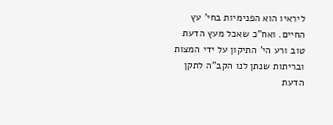ליראיו הוא הפנימיות בחי' עץ החיים. ואח"כ שאכל מעץ הדעת טוב ורע הי' התיקון על ידי המצות ובריתות שנתן לנו הקב"ה לתקן הדעת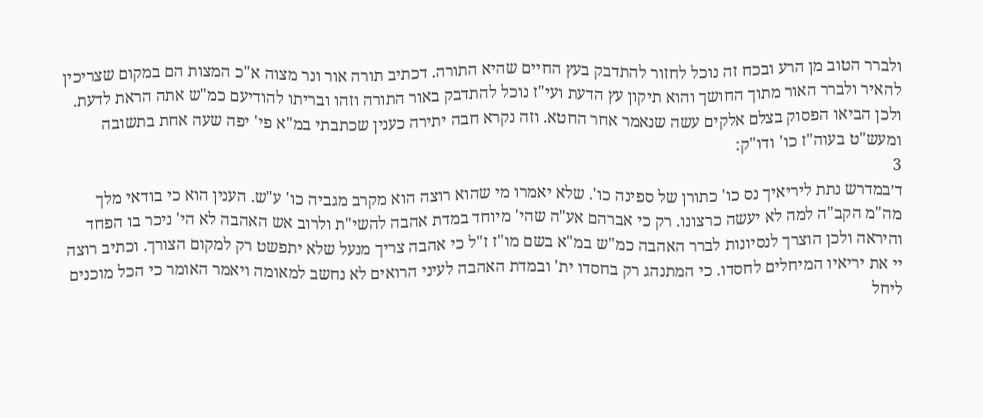ולברר הטוב מן הרע ובכח זה נוכל לחזור להתדבק בעץ החיים שהיא התורה. דכתיב תורה אור ונר מצוה א"כ המצות הם במקום שצריכין להאיר ולברר האור מתוך החושך והוא תיקון עץ הדעת ועי"ז נוכל להתדבק באור התורה וזהו ובריתו להודיעם כמ"ש אתה הראת לדעת. ולכן הביאו הפסוק בצלם אלקים עשה שנאמר אחר החטא. וזה נקרא חבה יתירה כענין שכתבתי במ"א פי' יפה שעה אחת בתשובה ומעש"ט בעוה"ז כו' ודו"ק:
3
ד׳במדרש נתת ליריאיך נס כו' כתורן של ספינה כו'. שלא יאמרו מי שהוא רוצה הוא מקרב מגביה כו' ע"ש. הענין הוא כי בודאי מלך מה"מ הקב"ה למה לא יעשה כרצונו. רק כי אברהם אע"ה שהי' מיוחד במדת אהבה להשי"ת ולרוב אש האהבה לא הי' ניכר בו הפחד והיראה ולכן הוצרך לנסיונות לברר האהבה כמ"ש במ"א בשם מו"ז ז"ל כי אהבה צריך מנעל שלא יתפשט רק למקום הצורך. וכתיב רוצה יי את יריאיו המיחלים לחסדו. כי המתנהג רק בחסדו ית' ובמדת האהבה לעיני הרואים לא נחשב למאומה ויאמר האומר כי הכל מוכנים ליחל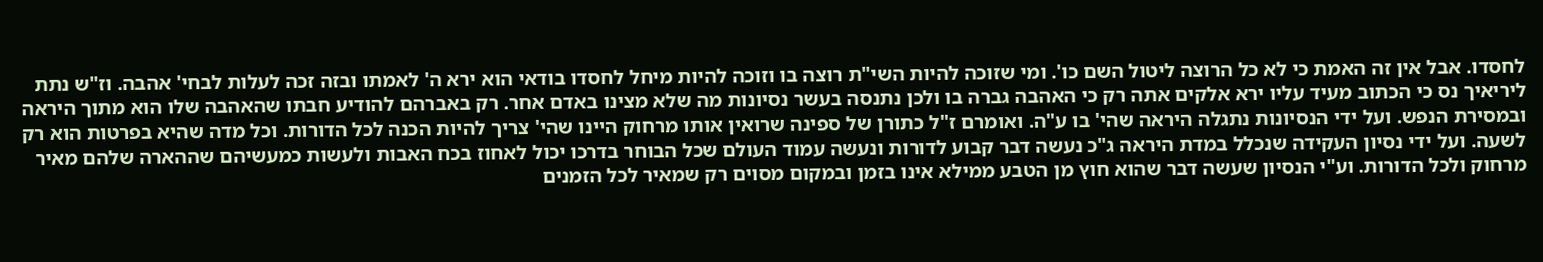לחסדו. אבל אין זה האמת כי לא כל הרוצה ליטול השם כו'. ומי שזוכה להיות השי"ת רוצה בו וזוכה להיות מיחל לחסדו בודאי הוא ירא ה' לאמתו ובזה זכה לעלות לבחי' אהבה. וז"ש נתת ליריאיך נס כי הכתוב מעיד עליו ירא אלקים אתה רק כי האהבה גברה בו ולכן נתנסה בעשר נסיונות מה שלא מצינו באדם אחר. רק באברהם להודיע חבתו שהאהבה שלו הוא מתוך היראה ובמסירת הנפש. ועל ידי הנסיונות נתגלה היראה שהי' בו ע"ה. ואומרם ז"ל כתורן של ספינה שרואין אותו מרחוק היינו שהי' צריך להיות הכנה לכל הדורות. וכל מדה שהיא בפרטות הוא רק לשעה. ועל ידי נסיון העקידה שנכלל במדת היראה ג"כ נעשה דבר קבוע לדורות ונעשה עמוד העולם שכל הבוחר בדרכו יכול לאחוז בכח האבות ולעשות כמעשיהם שההארה שלהם מאיר מרחוק ולכל הדורות. וע"י הנסיון שעשה דבר שהוא חוץ מן הטבע ממילא אינו בזמן ובמקום מסוים רק שמאיר לכל הזמנים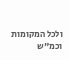ולכל המקומות וכמ"ש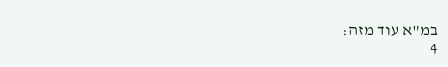במ"א עוד מזה:
4